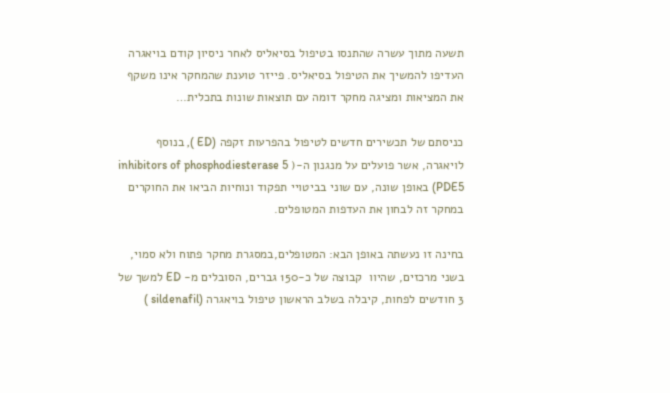תשעה מתוך עשרה שהתנסו בטיפול בסיאליס לאחר ניסיון קודם בויאגרה העדיפו להמשיך את הטיפול בסיאליס. פייזר טוענת שהמחקר אינו משקף את המציאות ומציגה מחקר דומה עם תוצאות שונות בתכלית…

כניסתם של תכשירים חדשים לטיפול בהפרעות זקפה (ED ), בנוסף לויאגרה, אשר פועלים על מנגנון ה-( inhibitors of phosphodiesterase 5 (PDE5 באופן שונה, עם שוני בביטויי תפקוד ונוחיות הביאו את החוקרים במחקר זה לבחון את העדפות המטופלים.

בחינה זו נעשתה באופן הבא: המטופלים,במסגרת מחקר פתוח ולא סמוי, בשני מרכזים, שהיוו  קבוצה של כ-150 גברים, הסובלים מ- ED למשך של 3 חודשים לפחות, קיבלה בשלב הראשון טיפול בויאגרה (sildenafil )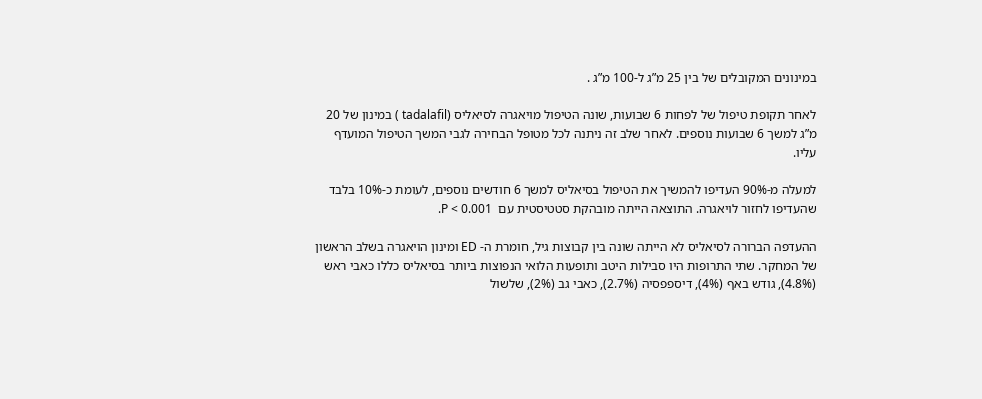במינונים המקובלים של בין 25 מ”ג ל-100 מ”ג .

לאחר תקופת טיפול של לפחות 6 שבועות, שונה הטיפול מויאגרה לסיאליס (tadalafil ) במינון של 20 מ”ג למשך 6 שבועות נוספים. לאחר שלב זה ניתנה לכל מטופל הבחירה לגבי המשך הטיפול המועדף עליו.

למעלה מ-90% העדיפו להמשיך את הטיפול בסיאליס למשך 6 חודשים נוספים, לעומת כ-10% בלבד שהעדיפו לחזור לויאגרה. התוצאה הייתה מובהקת סטטיסטית עם  P < 0.001.

ההעדפה הברורה לסיאליס לא הייתה שונה בין קבוצות גיל, חומרת ה- ED ומינון הויאגרה בשלב הראשון של המחקר. שתי התרופות היו סבילות היטב ותופעות הלואי הנפוצות ביותר בסיאליס כללו כאבי ראש (4.8%), גודש באף (4%), דיספפסיה (2.7%), כאבי גב (2%), שלשול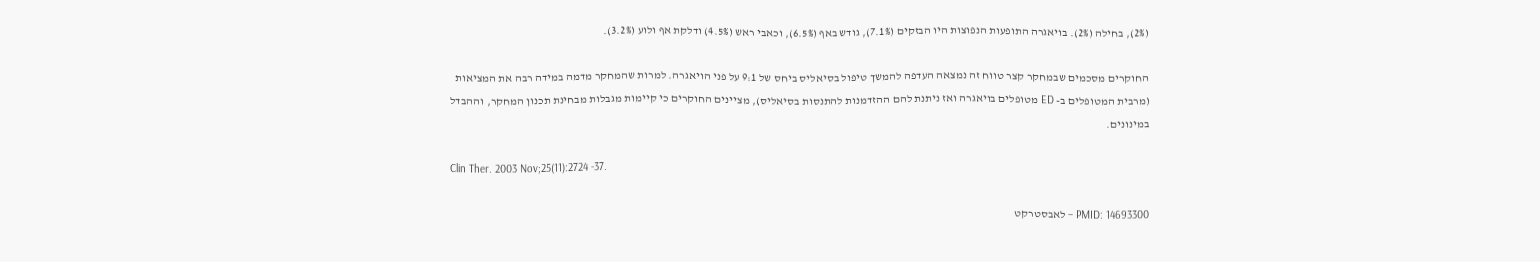(2%), בחילה (2%). בויאגרה התופעות הנפוצות היו הבזקים (7.1%), גודש באף (6.5%), וכאבי ראש (4.5%) ודלקת אף ולוע (3.2%).

החוקרים מסכמים שבמחקר קצר טווח זה נמצאה העדפה להמשך טיפול בסיאליס ביחס של 9:1 על פני הויאגרה. למרות שהמחקר מדמה במידה רבה את המציאות (מרבית המטופלים ב- ED מטופלים בויאגרה ואז ניתנת להם ההזדמנות להתנסות בסיאליס), מציינים החוקרים כי קיימות מגבלות מבחינת תכנון המחקר, וההבדל במינונים.

Clin Ther. 2003 Nov;25(11):2724 -37.

PMID: 14693300 – לאבסטרקט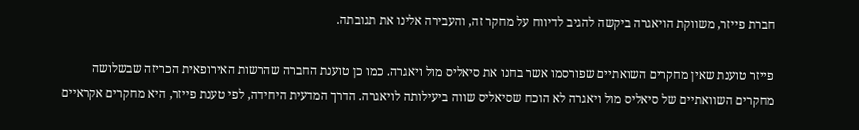חברת פייזר, משווקת הויאגרה ביקשה להגיב לדיווח על מחקר זה, והעבירה אלינו את תגובתה.

פייזר טוענת שאין מחקרים השואתיים שפורסמו אשר בחנו את סיאליס מול ויאגרה. כמו כן טוענת החברה שהרשות האירופאית הכריזה שבשלושה מחקרים השוואתיים של סיאליס מול ויאגרה לא הוכח שסיאליס שווה ביעילותה לויאגרה. הדרך המדעית היחידה, לפי טענת פייזר, היא מחקרים אקראיים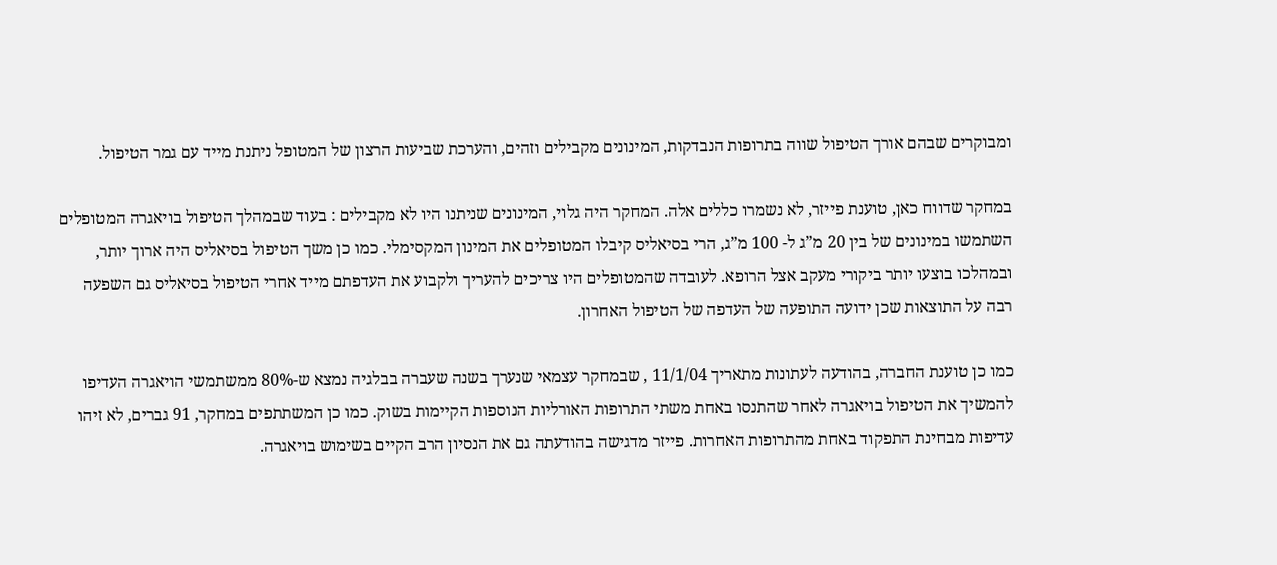ומבוקרים שבהם אורך הטיפול שווה בתרופות הנבדקות, המינונים מקבילים וזהים, והערכת שביעות הרצון של המטופל ניתנת מייד עם גמר הטיפול.

במחקר שדווח כאן, טוענת פייזר, לא נשמרו כללים אלה. המחקר היה גלוי, המינונים שניתנו היו לא מקבילים : בעוד שבמהלך הטיפול בויאגרה המטופלים השתמשו במינונים של בין 20 מ”ג ל- 100 מ”ג, הרי בסיאליס קיבלו המטופלים את המינון המקסימלי. כמו כן משך הטיפול בסיאליס היה ארוך יותר, ובמהלכו בוצעו יותר ביקורי מעקב אצל הרופא. לעובדה שהמטופלים היו צריכים להעריך ולקבוע את העדפתם מייד אחרי הטיפול בסיאליס גם השפעה רבה על התוצאות שכן ידועה התופעה של העדפה של הטיפול האחרון.

כמו כן טוענת החברה, בהודעה לעתונות מתאריך 11/1/04 , שבמחקר עצמאי שנערך בשנה שעברה בבלגיה נמצא ש-80% ממשתמשי הויאגרה העדיפו להמשיך את הטיפול בויאגרה לאחר שהתנסו באחת משתי התרופות האורליות הנוספות הקיימות בשוק. כמו כן המשתתפים במחקר, 91 גברים, לא זיהו עדיפות מבחינת התפקוד באחת מהתרופות האחרות. פייזר מדגישה בהודעתה גם את הנסיון הרב הקיים בשימוש בויאגרה.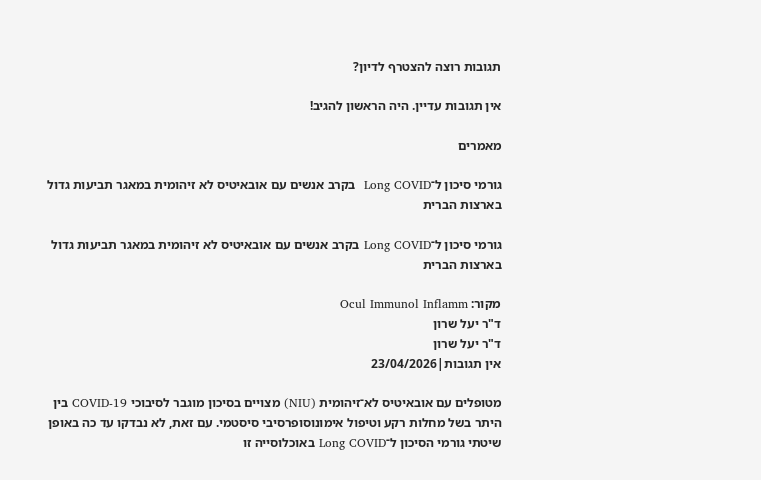תגובות רוצה להצטרף לדיון?

אין תגובות עדיין. היה הראשון להגיב!

מאמרים

גורמי סיכון ל־Long COVID  בקרב אנשים עם אובאיטיס לא זיהומית במאגר תביעות גדול בארצות הברית

גורמי סיכון ל־Long COVID בקרב אנשים עם אובאיטיס לא זיהומית במאגר תביעות גדול בארצות הברית

מקור: Ocul Immunol Inflamm
ד"ר יעל שרון
ד"ר יעל שרון
אין תגובות|23/04/2026

מטופלים עם אובאיטיס לא־זיהומית (NIU) מצויים בסיכון מוגבר לסיבוכי COVID-19 בין היתר בשל מחלות רקע וטיפול אימונוסופרסיבי סיסטמי. עם זאת, לא נבדקו עד כה באופן שיטתי גורמי הסיכון ל־Long COVID באוכלוסייה זו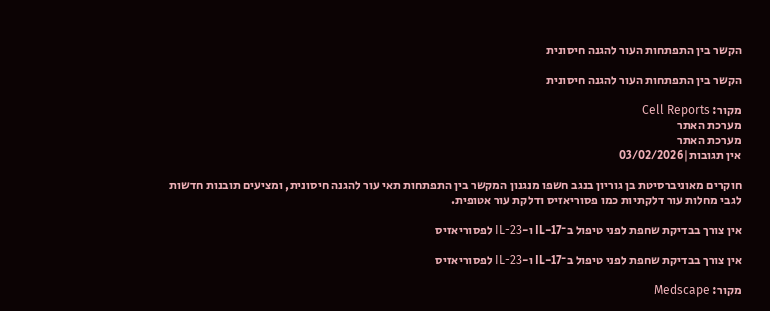הקשר בין התפתחות העור להגנה חיסונית

הקשר בין התפתחות העור להגנה חיסונית

מקור: Cell Reports
מערכת האתר
מערכת האתר
אין תגובות|03/02/2026

חוקרים מאוניברסיטת בן גוריון בנגב חשפו מנגנון המקשר בין התפתחות תאי עור להגנה חיסונית, ומציעים תובנות חדשות לגבי מחלות עור דלקתיות כמו פסוריאזיס ודלקת עור אטופית.

אין צורך בבדיקת שחפת לפני טיפול ב־IL-17 ו-IL-23 לפסוריאזיס

אין צורך בבדיקת שחפת לפני טיפול ב־IL-17 ו-IL-23 לפסוריאזיס

מקור: Medscape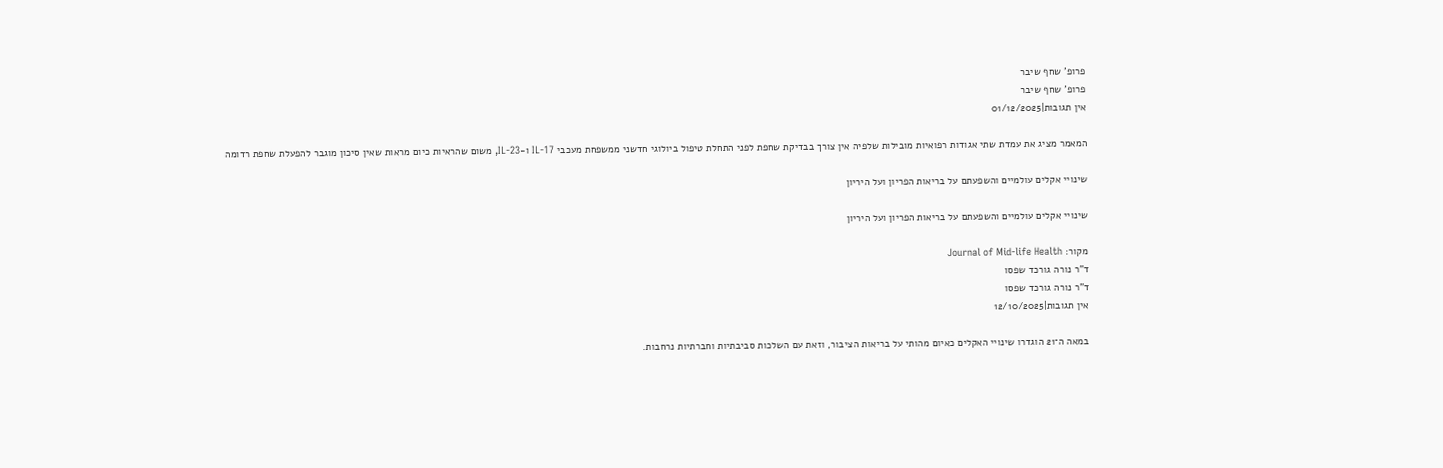פרופ' שחף שיבר
פרופ' שחף שיבר
אין תגובות|01/12/2025

המאמר מציג את עמדת שתי אגודות רפואיות מובילות שלפיה אין צורך בבדיקת שחפת לפני התחלת טיפול ביולוגי חדשני ממשפחת מעכבי IL-17 ו-IL-23, משום שהראיות כיום מראות שאין סיכון מוגבר להפעלת שחפת רדומה

שינויי אקלים עולמיים והשפעתם על בריאות הפריון ועל היריון

שינויי אקלים עולמיים והשפעתם על בריאות הפריון ועל היריון

מקור: Journal of Mid-life Health
ד"ר נורה גורכד שפסו
ד"ר נורה גורכד שפסו
אין תגובות|12/10/2025

במאה ה־21 הוגדרו שינויי האקלים כאיום מהותי על בריאות הציבור, וזאת עם השלכות סביבתיות וחברתיות נרחבות.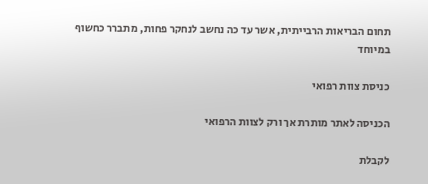תחום הבריאות הרבייתית, אשר עד כה נחשב לנחקר פחות, מתברר כחשוף במיוחד

כניסת צוות רפואי

הכניסה לאתר מותרת אך ורק לצוות הרפואי

לקבלת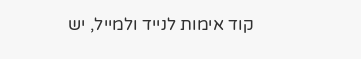קוד אימות לנייד ולמייל, יש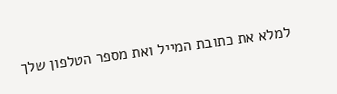למלא את כתובת המייל ואת מספר הטלפון שלך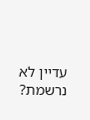עדיין לא נרשמת?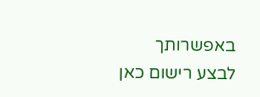באפשרותך לבצע רישום כאן